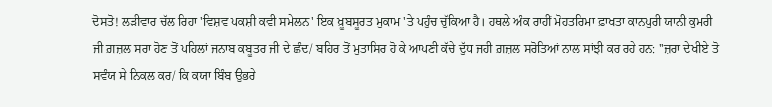ਦੋਸਤੋ! ਲੜੀਵਾਰ ਚੱਲ ਰਿਹਾ 'ਵਿਸ਼ਵ ਪਕਸ਼ੀ ਕਵੀ ਸਮੇਲਨ' ਇਕ ਖ਼ੂਬਸੂਰਤ ਮੁਕਾਮ 'ਤੇ ਪਹੁੰਚ ਚੁੱਕਿਆ ਹੈ। ਹਥਲੇ ਅੰਕ ਰਾਹੀਂ ਮੋਹਤਰਿਮਾ ਫ਼ਾਖਤਾ ਕਾਨਪੁਰੀ ਯਾਨੀ ਕੁਮਰੀ ਜੀ ਗ਼ਜ਼ਲ ਸਰਾ ਹੋਣ ਤੋਂ ਪਹਿਲਾਂ ਜਨਾਬ ਕਬੂਤਰ ਜੀ ਦੇ ਛੰਦ/ ਬਹਿਰ ਤੋਂ ਮੁਤਾਸਿਰ ਹੋ ਕੇ ਆਪਣੀ ਕੱਚੇ ਦੁੱਧ ਜਹੀ ਗ਼ਜ਼ਲ ਸਰੋਤਿਆਂ ਨਾਲ ਸਾਂਝੀ ਕਰ ਰਹੇ ਹਨ: ''ਜ਼ਰਾ ਦੇਖੀਏ ਤੋ ਸਵੰਯ ਸੇ ਨਿਕਲ ਕਰ/ ਕਿ ਕਯਾ ਬਿੰਬ ਉਭਰੇ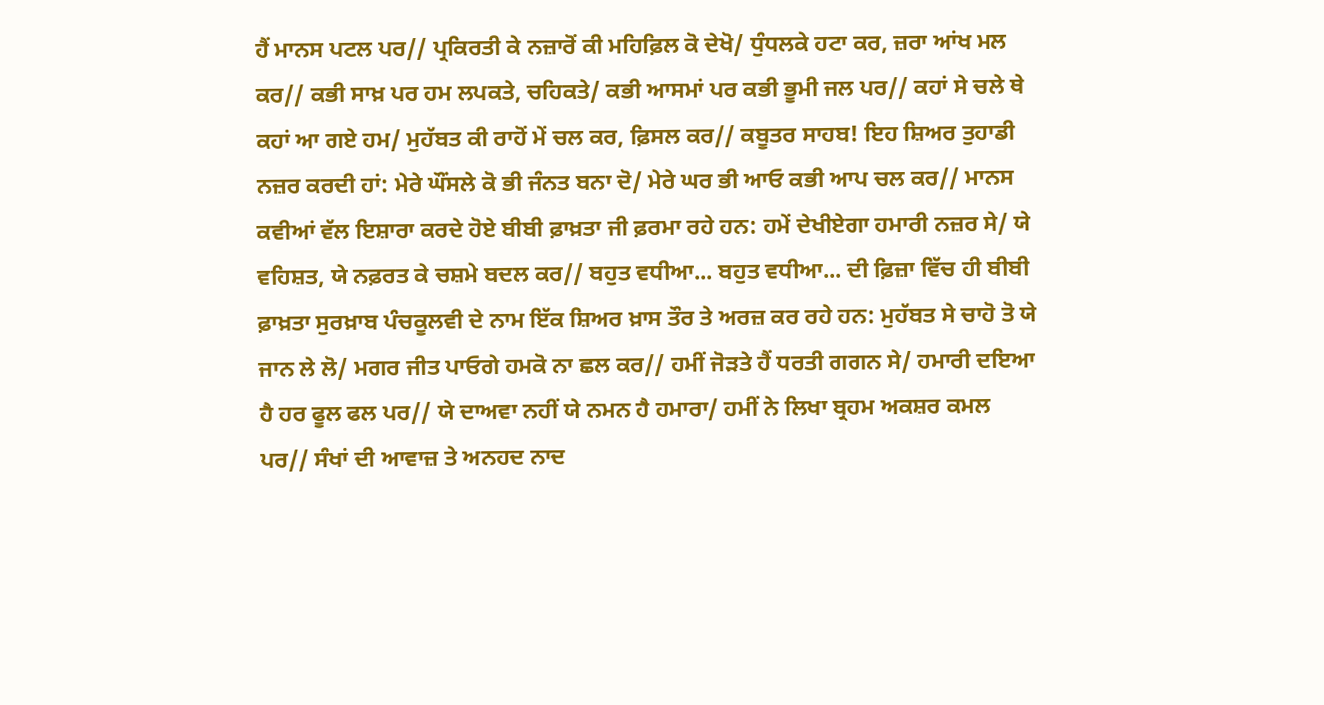ਹੈਂ ਮਾਨਸ ਪਟਲ ਪਰ// ਪ੍ਰਕਿਰਤੀ ਕੇ ਨਜ਼ਾਰੋਂ ਕੀ ਮਹਿਫ਼ਿਲ ਕੋ ਦੇਖੋ/ ਧੁੰਧਲਕੇ ਹਟਾ ਕਰ, ਜ਼ਰਾ ਆਂਖ ਮਲ ਕਰ// ਕਭੀ ਸਾਖ਼ ਪਰ ਹਮ ਲਪਕਤੇ, ਚਹਿਕਤੇ/ ਕਭੀ ਆਸਮਾਂ ਪਰ ਕਭੀ ਭੂਮੀ ਜਲ ਪਰ// ਕਹਾਂ ਸੇ ਚਲੇ ਥੇ ਕਹਾਂ ਆ ਗਏ ਹਮ/ ਮੁਹੱਬਤ ਕੀ ਰਾਹੋਂ ਮੇਂ ਚਲ ਕਰ, ਫ਼ਿਸਲ ਕਰ// ਕਬੂਤਰ ਸਾਹਬ! ਇਹ ਸ਼ਿਅਰ ਤੁਹਾਡੀ ਨਜ਼ਰ ਕਰਦੀ ਹਾਂ: ਮੇਰੇ ਘੌਂਸਲੇ ਕੋ ਭੀ ਜੰਨਤ ਬਨਾ ਦੋ/ ਮੇਰੇ ਘਰ ਭੀ ਆਓ ਕਭੀ ਆਪ ਚਲ ਕਰ// ਮਾਨਸ ਕਵੀਆਂ ਵੱਲ ਇਸ਼ਾਰਾ ਕਰਦੇ ਹੋਏ ਬੀਬੀ ਫ਼ਾਖ਼ਤਾ ਜੀ ਫ਼ਰਮਾ ਰਹੇ ਹਨ: ਹਮੇਂ ਦੇਖੀਏਗਾ ਹਮਾਰੀ ਨਜ਼ਰ ਸੇ/ ਯੇ ਵਹਿਸ਼ਤ, ਯੇ ਨਫ਼ਰਤ ਕੇ ਚਸ਼ਮੇ ਬਦਲ ਕਰ// ਬਹੁਤ ਵਧੀਆ... ਬਹੁਤ ਵਧੀਆ... ਦੀ ਫ਼ਿਜ਼ਾ ਵਿੱਚ ਹੀ ਬੀਬੀ ਫ਼ਾਖ਼ਤਾ ਸੁਰਖ਼ਾਬ ਪੰਚਕੂਲਵੀ ਦੇ ਨਾਮ ਇੱਕ ਸ਼ਿਅਰ ਖ਼ਾਸ ਤੌਰ ਤੇ ਅਰਜ਼ ਕਰ ਰਹੇ ਹਨ: ਮੁਹੱਬਤ ਸੇ ਚਾਹੋ ਤੋ ਯੇ ਜਾਨ ਲੇ ਲੋ/ ਮਗਰ ਜੀਤ ਪਾਓਗੇ ਹਮਕੋ ਨਾ ਛਲ ਕਰ// ਹਮੀਂ ਜੋੜਤੇ ਹੈਂ ਧਰਤੀ ਗਗਨ ਸੇ/ ਹਮਾਰੀ ਦਇਆ ਹੈ ਹਰ ਫੂਲ ਫਲ ਪਰ// ਯੇ ਦਾਅਵਾ ਨਹੀਂ ਯੇ ਨਮਨ ਹੈ ਹਮਾਰਾ/ ਹਮੀਂ ਨੇ ਲਿਖਾ ਬ੍ਰਹਮ ਅਕਸ਼ਰ ਕਮਲ ਪਰ// ਸੰਖਾਂ ਦੀ ਆਵਾਜ਼ ਤੇ ਅਨਹਦ ਨਾਦ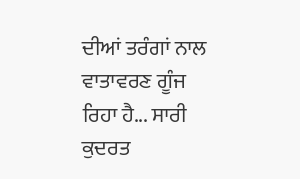ਦੀਆਂ ਤਰੰਗਾਂ ਨਾਲ ਵਾਤਾਵਰਣ ਗੂੰਜ ਰਿਹਾ ਹੈ... ਸਾਰੀ ਕੁਦਰਤ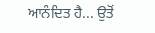ਆਨੰਦਿਤ ਹੈ... ਉਤੋਂ